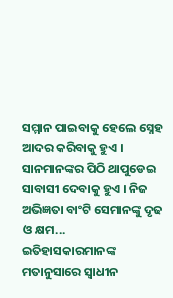ସମ୍ମାନ ପାଇବାକୁ ହେଲେ ସ୍ନେହ ଆଦର କରିବାକୁ ହୁଏ । ସାନମାନଙ୍କର ପିଠି ଥାପୁଡେଇ ସାବାସୀ ଦେବାକୁ ହୁଏ । ନିଜ ଅଭିଜ୍ଞତା ବାଂଟି ସେମାନଙ୍କୁ ଦୃଢ ଓ କ୍ଷମ...
ଇତିହାସକାରମାନଙ୍କ ମତାନୁସାରେ ସ୍ୱାଧୀନ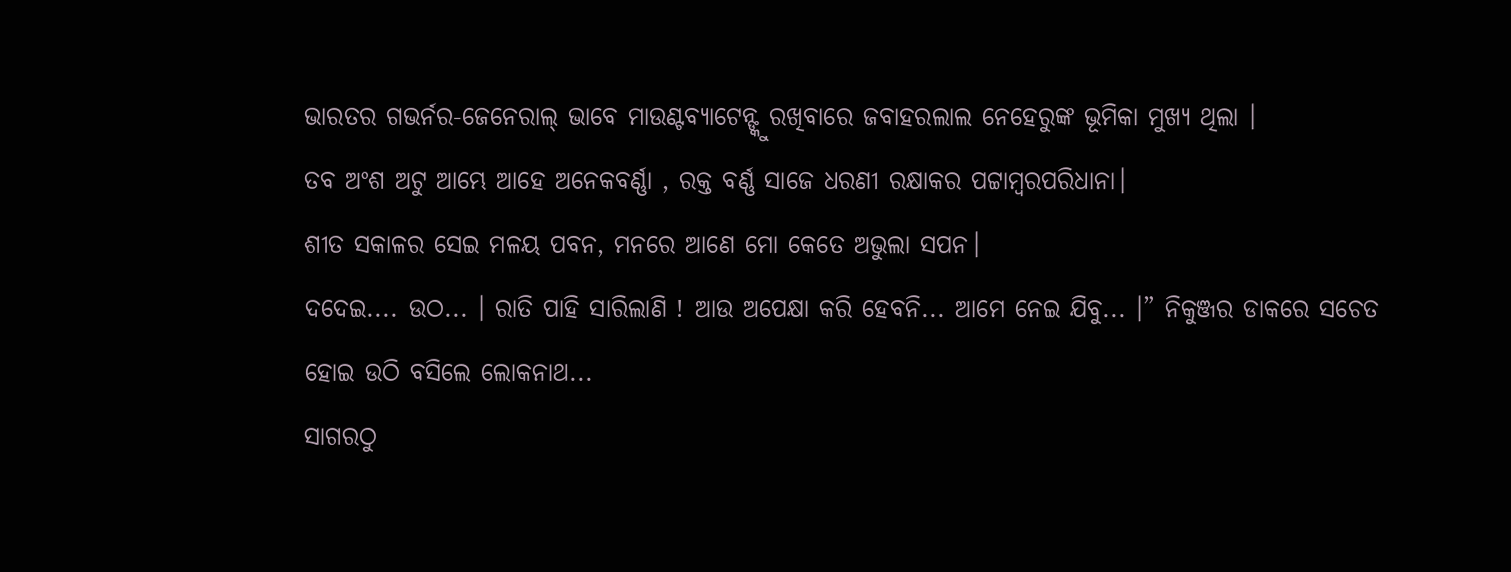ଭାରତର ଗଭର୍ନର-ଜେନେରାଲ୍ ଭାବେ ମାଉଣ୍ଟବ୍ୟାଟେନ୍ଙ୍କୁ ରଖିବାରେ ଜବାହରଲାଲ ନେହେରୁଙ୍କ ଭୂମିକା ମୁଖ୍ୟ ଥିଲା ।
ତବ ଅଂଶ ଅଟୁ ଆମ୍ଭେ ଆହେ ଅନେକବର୍ଣ୍ଣା , ରକ୍ତ ବର୍ଣ୍ଣ ସାଜେ ଧରଣୀ ରକ୍ଷାକର ପଟ୍ଟାମ୍ୱରପରିଧାନା।
ଶୀତ ସକାଳର ସେଇ ମଳୟ ପବନ, ମନରେ ଆଣେ ମୋ କେତେ ଅଭୁଲା ସପନ।
ଦଦେଇ.... ଉଠ... । ରାତି ପାହି ସାରିଲାଣି ! ଆଉ ଅପେକ୍ଷା କରି ହେବନି... ଆମେ ନେଇ ଯିବୁ... ।” ନିକୁଞ୍ଜର ଡାକରେ ସଚେତ ହୋଇ ଉଠି ବସିଲେ ଲୋକନାଥ...
ସାଗରଠୁ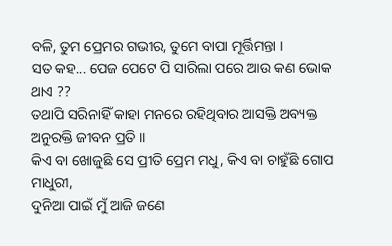ବଳି, ତୁମ ପ୍ରେମର ଗଭୀର, ତୁମେ ବାପା ମୂର୍ତ୍ତିମନ୍ତା ।
ସତ କହ... ପେଜ ପେଟେ ପି ସାରିଲା ପରେ ଆଉ କଣ ଭୋକ ଥାଏ ??
ତଥାପି ସରିନାହିଁ କାହା ମନରେ ରହିଥିବାର ଆସକ୍ତି ଅବ୍ୟକ୍ତ ଅନୁରକ୍ତି ଜୀବନ ପ୍ରତି ।।
କିଏ ବା ଖୋଜୁଛି ସେ ପ୍ରୀତି ପ୍ରେମ ମଧୁ, କିଏ ବା ଚାହୁଁଛି ଗୋପ ମାଧୁରୀ,
ଦୁନିଆ ପାଇଁ ମୁଁ ଆଜି ଜଣେ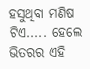ହସୁଥିବା ମଣିଷ ଟିଏ..... ହେଲେ ଭିତରର ଏହି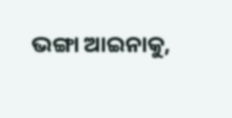ଭଙ୍ଗା ଆଇନାକୁ,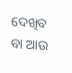ଦେଖିବ ବା ଆଉ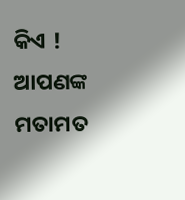କିଏ !
ଆପଣଙ୍କ ମତାମତ